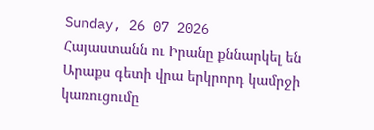Sunday, 26 07 2026
Հայաստանն ու Իրանը քննարկել են Արաքս գետի վրա երկրորդ կամրջի կառուցումը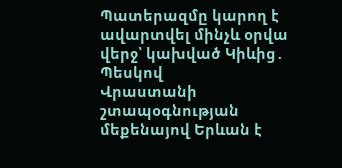Պատերազմը կարող է ավարտվել մինչև օրվա վերջ՝ կախված Կիևից․ Պեսկով
Վրաստանի շտապօգնության մեքենայով Երևան է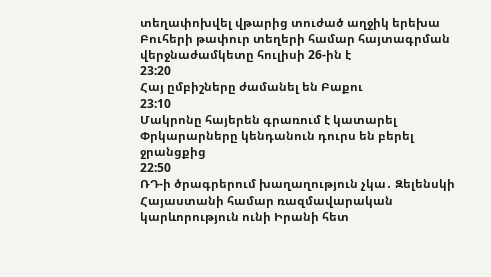տեղափոխվել վթարից տուժած աղջիկ երեխա
Բուհերի թափուր տեղերի համար հայտագրման վերջնաժամկետը հուլիսի 26-ին է
23:20
Հայ ըմբիշները ժամանել են Բաքու
23:10
Մակրոնը հայերեն գրառում է կատարել
Փրկարարները կենդանուն դուրս են բերել ջրանցքից
22:50
ՌԴ-ի ծրագրերում խաղաղություն չկա․ Զելենսկի
Հայաստանի համար ռազմավարական կարևորություն ունի Իրանի հետ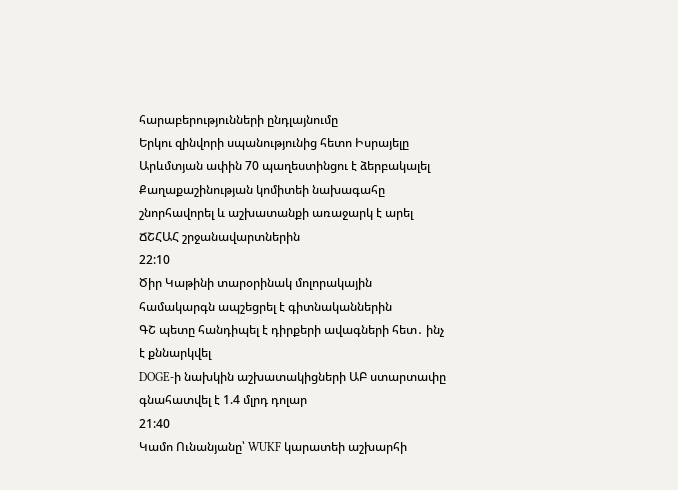հարաբերությունների ընդլայնումը
Երկու զինվորի սպանությունից հետո Իսրայելը Արևմտյան ափին 70 պաղեստինցու է ձերբակալել
Քաղաքաշինության կոմիտեի նախագահը շնորհավորել և աշխատանքի առաջարկ է արել ՃՇՀԱՀ շրջանավարտներին
22:10
Ծիր Կաթինի տարօրինակ մոլորակային համակարգն ապշեցրել է գիտնականներին
ԳՇ պետը հանդիպել է դիրքերի ավագների հետ․ ինչ է քննարկվել
DOGE-ի նախկին աշխատակիցների ԱԲ ստարտափը գնահատվել է 1.4 մլրդ դոլար
21:40
Կամո Ունանյանը՝ WUKF կարատեի աշխարհի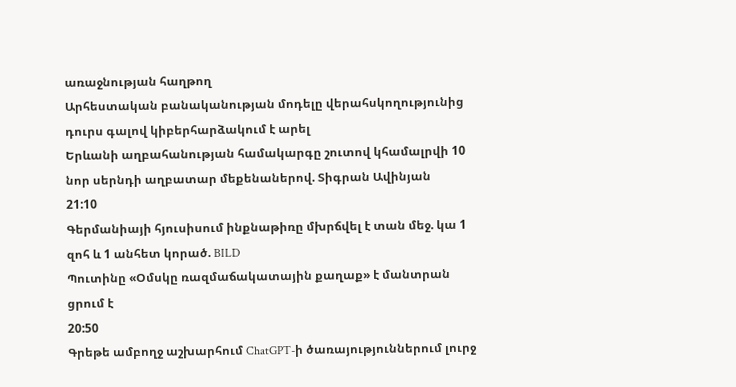առաջնության հաղթող
Արհեստական բանականության մոդելը վերահսկողությունից դուրս գալով կիբերհարձակում է արել
Երևանի աղբահանության համակարգը շուտով կհամալրվի 10 նոր սերնդի աղբատար մեքենաներով. Տիգրան Ավինյան
21:10
Գերմանիայի հյուսիսում ինքնաթիռը մխրճվել է տան մեջ. կա 1 զոհ և 1 անհետ կորած. BILD
Պուտինը «Օմսկը ռազմաճակատային քաղաք» է մանտրան ցրում է
20:50
Գրեթե ամբողջ աշխարհում ChatGPT-ի ծառայություններում լուրջ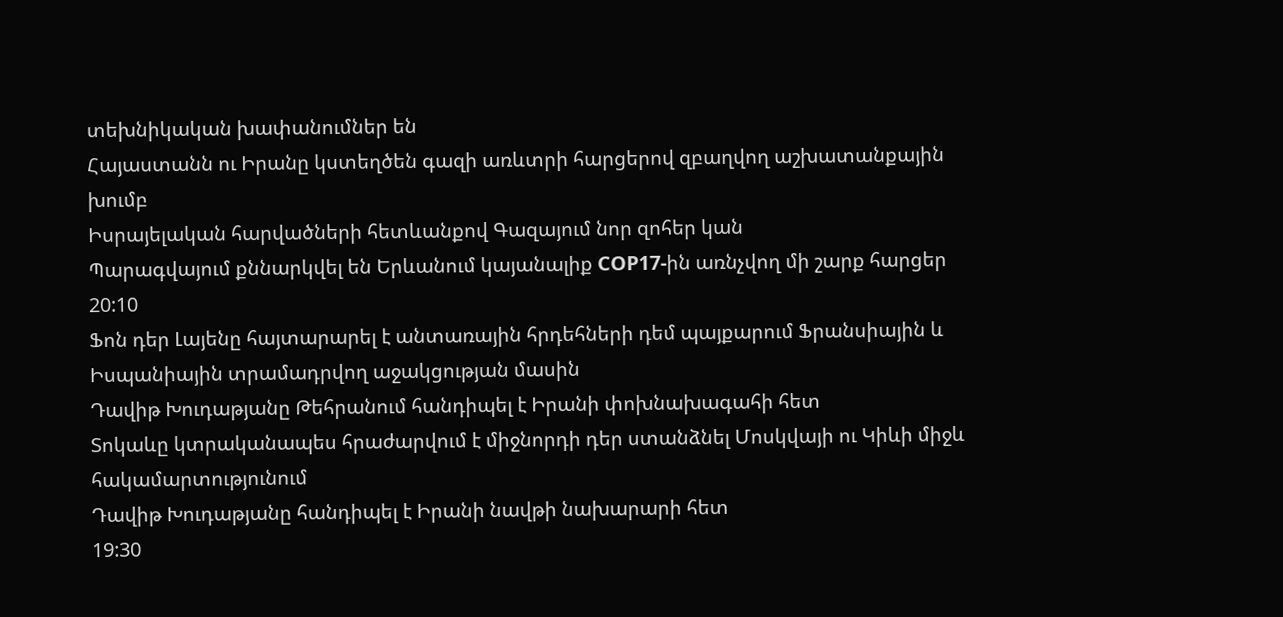տեխնիկական խափանումներ են
Հայաստանն ու Իրանը կստեղծեն գազի առևտրի հարցերով զբաղվող աշխատանքային խումբ
Իսրայելական հարվածների հետևանքով Գազայում նոր զոհեր կան
Պարագվայում քննարկվել են Երևանում կայանալիք COP17-ին առնչվող մի շարք հարցեր
20:10
Ֆոն դեր Լայենը հայտարարել է անտառային հրդեհների դեմ պայքարում Ֆրանսիային և Իսպանիային տրամադրվող աջակցության մասին
Դավիթ Խուդաթյանը Թեհրանում հանդիպել է Իրանի փոխնախագահի հետ
Տոկաևը կտրականապես հրաժարվում է միջնորդի դեր ստանձնել Մոսկվայի ու Կիևի միջև հակամարտությունում
Դավիթ Խուդաթյանը հանդիպել է Իրանի նավթի նախարարի հետ
19:30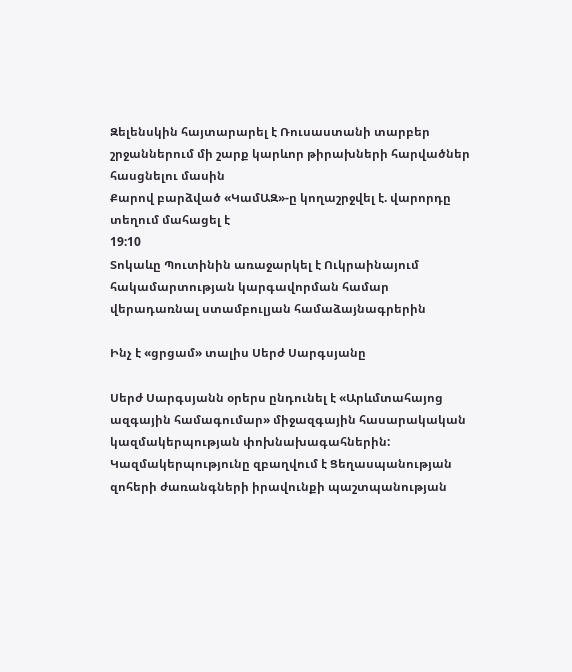Զելենսկին հայտարարել է Ռուսաստանի տարբեր շրջաններում մի շարք կարևոր թիրախների հարվածներ հասցնելու մասին
Քարով բարձված «ԿամԱԶ»-ը կողաշրջվել է. վարորդը տեղում մահացել է
19:10
Տոկաևը Պուտինին առաջարկել է Ուկրաինայում հակամարտության կարգավորման համար վերադառնալ ստամբուլյան համաձայնագրերին

Ինչ է «ցրցամ» տալիս Սերժ Սարգսյանը

Սերժ Սարգսյանն օրերս ընդունել է «Արևմտահայոց ազգային համագումար» միջազգային հասարակական կազմակերպության փոխնախագահներին: Կազմակերպությունը զբաղվում է Ցեղասպանության զոհերի ժառանգների իրավունքի պաշտպանության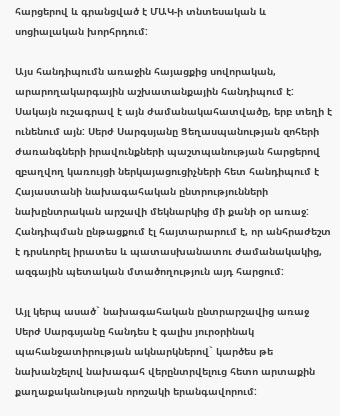հարցերով և գրանցված է ՄԱԿ-ի տնտեսական և սոցիալական խորհրդում:

Այս հանդիպումն առաջին հայացքից սովորական, արարողակարգային աշխատանքային հանդիպում է: Սակայն ուշագրավ է այն ժամանակահատվածը, երբ տեղի է ունենում այն: Սերժ Սարգսյանը Ցեղասպանության զոհերի ժառանգների իրավունքների պաշտպանության հարցերով զբաղվող կառույցի ներկայացուցիչների հետ հանդիպում է Հայաստանի նախագահական ընտրությունների նախընտրական արշավի մեկնարկից մի քանի օր առաջ: Հանդիպման ընթացքում էլ հայտարարում է, որ անհրաժեշտ է դրսևորել իրատես և պատասխանատու ժամանակակից, ազգային պետական մտածողություն այդ հարցում:

Այլ կերպ ասած` նախագահական ընտրարշավից առաջ Սերժ Սարգսյանը հանդես է գալիս յուրօրինակ պահանջատիրության ակնարկներով` կարծես թե նախանշելով նախագահ վերընտրվելուց հետո արտաքին քաղաքականության որոշակի երանգավորում: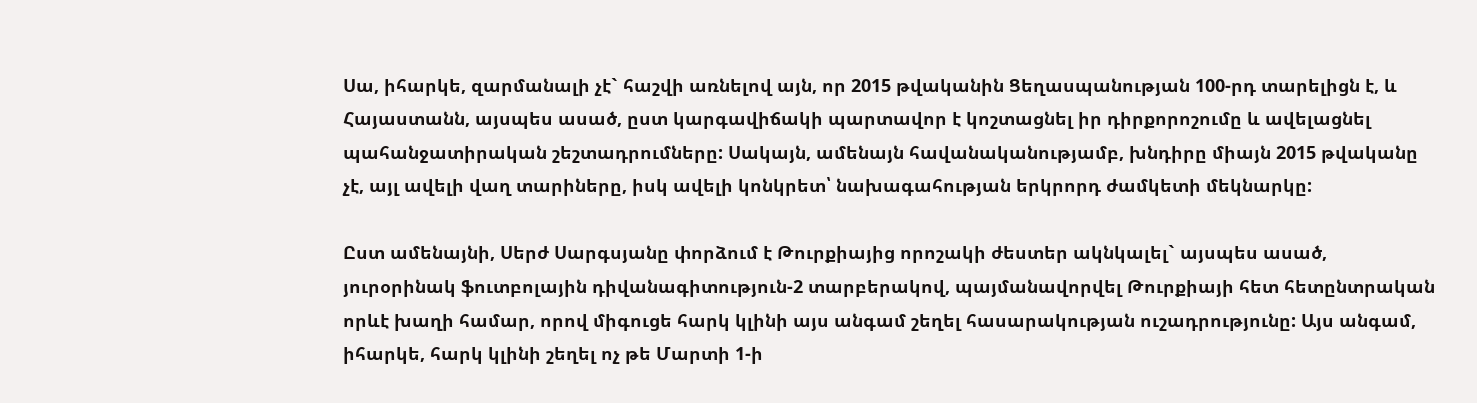Սա, իհարկե, զարմանալի չէ` հաշվի առնելով այն, որ 2015 թվականին Ցեղասպանության 100-րդ տարելիցն է, և Հայաստանն, այսպես ասած, ըստ կարգավիճակի պարտավոր է կոշտացնել իր դիրքորոշումը և ավելացնել պահանջատիրական շեշտադրումները: Սակայն, ամենայն հավանականությամբ, խնդիրը միայն 2015 թվականը չէ, այլ ավելի վաղ տարիները, իսկ ավելի կոնկրետ՝ նախագահության երկրորդ ժամկետի մեկնարկը:

Ըստ ամենայնի, Սերժ Սարգսյանը փորձում է Թուրքիայից որոշակի ժեստեր ակնկալել` այսպես ասած, յուրօրինակ ֆուտբոլային դիվանագիտություն-2 տարբերակով, պայմանավորվել Թուրքիայի հետ հետընտրական որևէ խաղի համար, որով միգուցե հարկ կլինի այս անգամ շեղել հասարակության ուշադրությունը: Այս անգամ, իհարկե, հարկ կլինի շեղել ոչ թե Մարտի 1-ի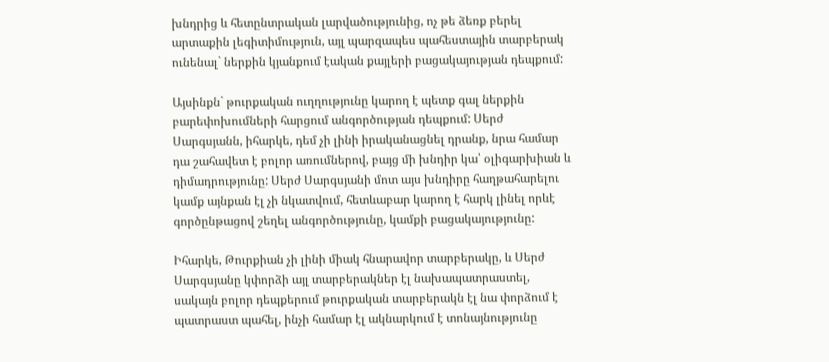խնդրից և հետընտրական լարվածությունից, ոչ թե ձեռք բերել արտաքին լեգիտիմություն, այլ պարզապես պահեստային տարբերակ ունենալ` ներքին կյանքում էական քայլերի բացակայության դեպքում:

Այսինքն` թուրքական ուղղությունը կարող է պետք գալ ներքին բարեփոխումների հարցում անգործության դեպքում: Սերժ Սարգսյանն, իհարկե, դեմ չի լինի իրականացնել դրանք, նրա համար դա շահավետ է բոլոր առումներով, բայց մի խնդիր կա՝ օլիգարխիան և դիմադրությունը: Սերժ Սարգսյանի մոտ այս խնդիրը հաղթահարելու կամք այնքան էլ չի նկատվում, հետևաբար կարող է հարկ լինել որևէ գործընթացով շեղել անգործությունը, կամքի բացակայությունը:

Իհարկե, Թուրքիան չի լինի միակ հնարավոր տարբերակը, և Սերժ Սարգսյանը կփորձի այլ տարբերակներ էլ նախապատրաստել, սակայն բոլոր դեպքերում թուրքական տարբերակն էլ նա փորձում է պատրաստ պահել, ինչի համար էլ ակնարկում է տոնայնությունը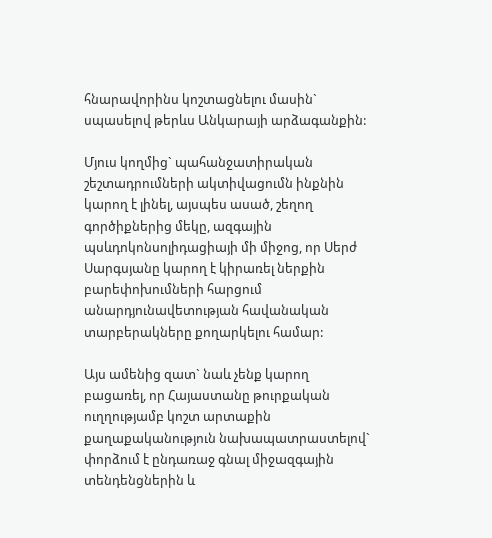հնարավորինս կոշտացնելու մասին` սպասելով թերևս Անկարայի արձագանքին:

Մյուս կողմից` պահանջատիրական շեշտադրումների ակտիվացումն ինքնին կարող է լինել, այսպես ասած, շեղող գործիքներից մեկը, ազգային պսևդոկոնսոլիդացիայի մի միջոց, որ Սերժ Սարգսյանը կարող է կիրառել ներքին բարեփոխումների հարցում անարդյունավետության հավանական տարբերակները քողարկելու համար:

Այս ամենից զատ` նաև չենք կարող բացառել, որ Հայաստանը թուրքական ուղղությամբ կոշտ արտաքին քաղաքականություն նախապատրաստելով` փորձում է ընդառաջ գնալ միջազգային տենդենցներին և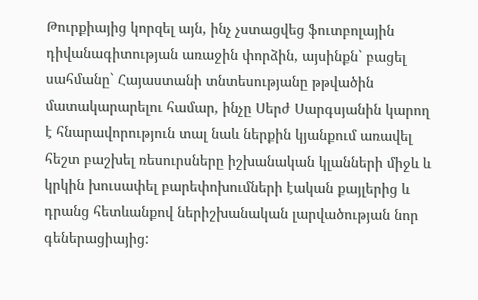Թուրքիայից կորզել այն, ինչ չստացվեց ֆուտբոլային դիվանագիտության առաջին փորձին, այսինքն` բացել սահմանը` Հայաստանի տնտեսությանը թթվածին մատակարարելու համար, ինչը Սերժ Սարգսյանին կարող է հնարավորություն տալ նաև ներքին կյանքում առավել հեշտ բաշխել ռեսուրսները իշխանական կլանների միջև և կրկին խուսափել բարեփոխումների էական քայլերից և դրանց հետևանքով ներիշխանական լարվածության նոր գեներացիայից: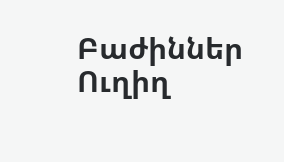Բաժիններ
Ուղիղ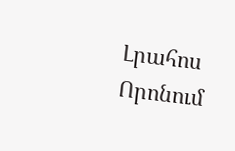Լրահոս
Որոնում